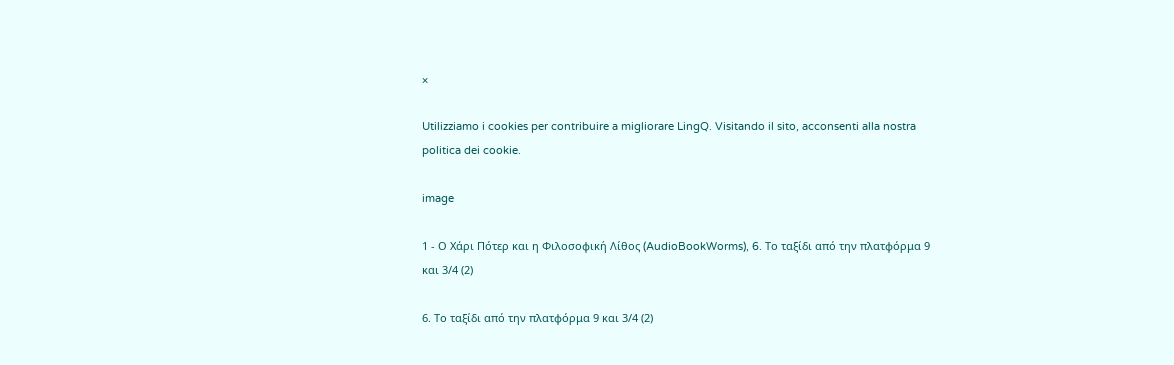×

Utilizziamo i cookies per contribuire a migliorare LingQ. Visitando il sito, acconsenti alla nostra politica dei cookie.

image

1 - Ο Χάρι Πότερ και η Φιλοσοφική Λίθος (AudioBookWorms), 6. Το ταξίδι από την πλατφόρμα 9 και 3/4 (2)

6. Το ταξίδι από την πλατφόρμα 9 και 3/4 (2)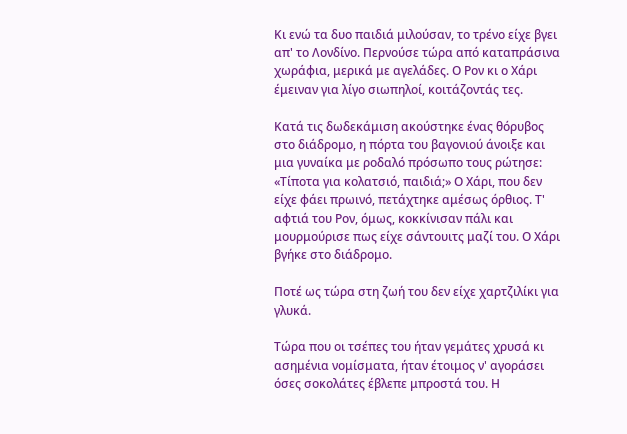Κι ενώ τα δυο παιδιά μιλούσαν, το τρένο είχε βγει απ' το Λονδίνο. Περνούσε τώρα από καταπράσινα χωράφια, μερικά με αγελάδες. Ο Ρον κι ο Χάρι έμειναν για λίγο σιωπηλοί, κοιτάζοντάς τες.

Κατά τις δωδεκάμιση ακούστηκε ένας θόρυβος στο διάδρομο, η πόρτα του βαγονιού άνοιξε και μια γυναίκα με ροδαλό πρόσωπο τους ρώτησε: «Τίποτα για κολατσιό, παιδιά;» Ο Χάρι, που δεν είχε φάει πρωινό, πετάχτηκε αμέσως όρθιος. Τ' αφτιά του Ρον, όμως, κοκκίνισαν πάλι και μουρμούρισε πως είχε σάντουιτς μαζί του. Ο Χάρι βγήκε στο διάδρομο.

Ποτέ ως τώρα στη ζωή του δεν είχε χαρτζιλίκι για γλυκά.

Τώρα που οι τσέπες του ήταν γεμάτες χρυσά κι ασημένια νομίσματα, ήταν έτοιμος ν' αγοράσει όσες σοκολάτες έβλεπε μπροστά του. Η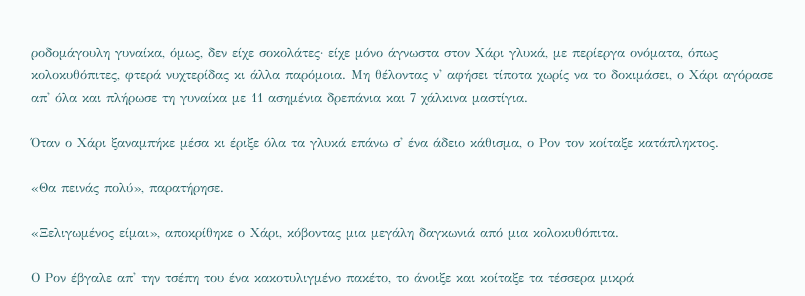ροδομάγουλη γυναίκα, όμως, δεν είχε σοκολάτες· είχε μόνο άγνωστα στον Χάρι γλυκά, με περίεργα ονόματα, όπως κολοκυθόπιτες, φτερά νυχτερίδας κι άλλα παρόμοια. Μη θέλοντας ν' αφήσει τίποτα χωρίς να το δοκιμάσει, ο Χάρι αγόρασε απ' όλα και πλήρωσε τη γυναίκα με 11 ασημένια δρεπάνια και 7 χάλκινα μαστίγια.

Όταν ο Χάρι ξαναμπήκε μέσα κι έριξε όλα τα γλυκά επάνω σ' ένα άδειο κάθισμα, ο Ρον τον κοίταξε κατάπληκτος.

«Θα πεινάς πολύ», παρατήρησε.

«Ξελιγωμένος είμαι», αποκρίθηκε ο Χάρι, κόβοντας μια μεγάλη δαγκωνιά από μια κολοκυθόπιτα.

Ο Ρον έβγαλε απ' την τσέπη του ένα κακοτυλιγμένο πακέτο, το άνοιξε και κοίταξε τα τέσσερα μικρά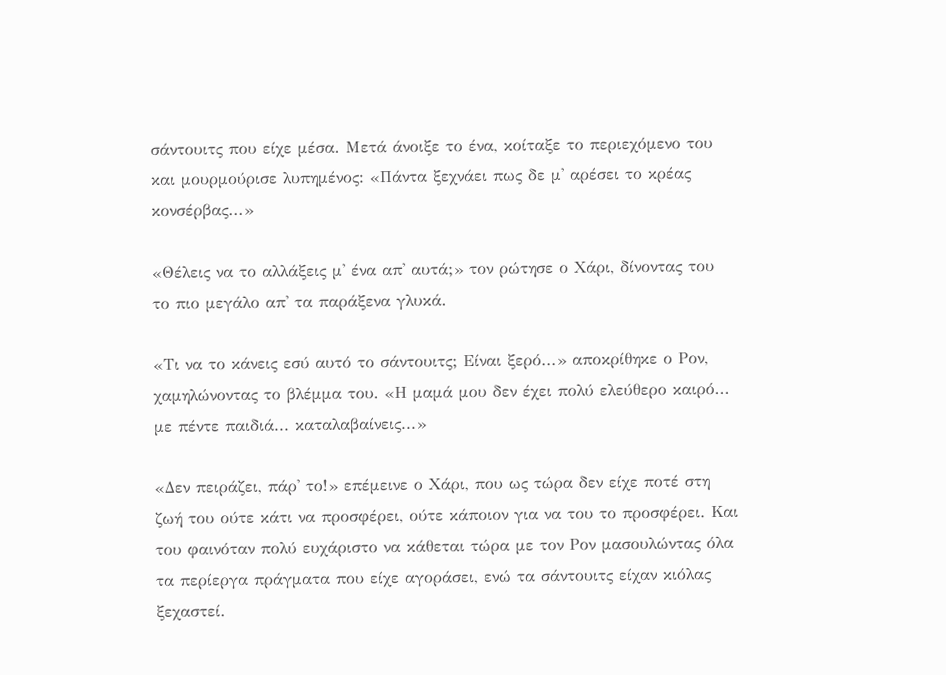σάντουιτς που είχε μέσα. Μετά άνοιξε το ένα, κοίταξε το περιεχόμενο του και μουρμούρισε λυπημένος: «Πάντα ξεχνάει πως δε μ' αρέσει το κρέας κονσέρβας...»

«Θέλεις να το αλλάξεις μ' ένα απ' αυτά;» τον ρώτησε ο Χάρι, δίνοντας του το πιο μεγάλο απ' τα παράξενα γλυκά.

«Τι να το κάνεις εσύ αυτό το σάντουιτς; Είναι ξερό...» αποκρίθηκε ο Ρον, χαμηλώνοντας το βλέμμα του. «Η μαμά μου δεν έχει πολύ ελεύθερο καιρό... με πέντε παιδιά... καταλαβαίνεις...»

«Δεν πειράζει, πάρ' το!» επέμεινε ο Χάρι, που ως τώρα δεν είχε ποτέ στη ζωή του ούτε κάτι να προσφέρει, ούτε κάποιον για να του το προσφέρει. Και του φαινόταν πολύ ευχάριστο να κάθεται τώρα με τον Ρον μασουλώντας όλα τα περίεργα πράγματα που είχε αγοράσει, ενώ τα σάντουιτς είχαν κιόλας ξεχαστεί.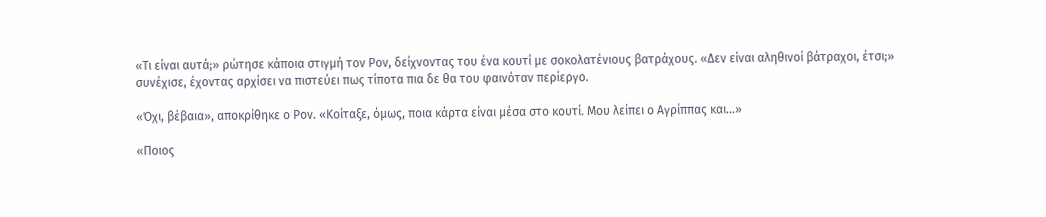«Τι είναι αυτά;» ρώτησε κάποια στιγμή τον Ρον, δείχνοντας του ένα κουτί με σοκολατένιους βατράχους. «Δεν είναι αληθινοί βάτραχοι, έτσι;» συνέχισε, έχοντας αρχίσει να πιστεύει πως τίποτα πια δε θα του φαινόταν περίεργο.

«Όχι, βέβαια», αποκρίθηκε ο Ρον. «Κοίταξε, όμως, ποια κάρτα είναι μέσα στο κουτί. Μου λείπει ο Αγρίππας και...»

«Ποιος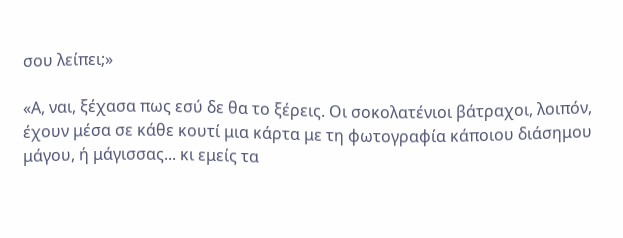σου λείπει;»

«Α, ναι, ξέχασα πως εσύ δε θα το ξέρεις. Οι σοκολατένιοι βάτραχοι, λοιπόν, έχουν μέσα σε κάθε κουτί μια κάρτα με τη φωτογραφία κάποιου διάσημου μάγου, ή μάγισσας... κι εμείς τα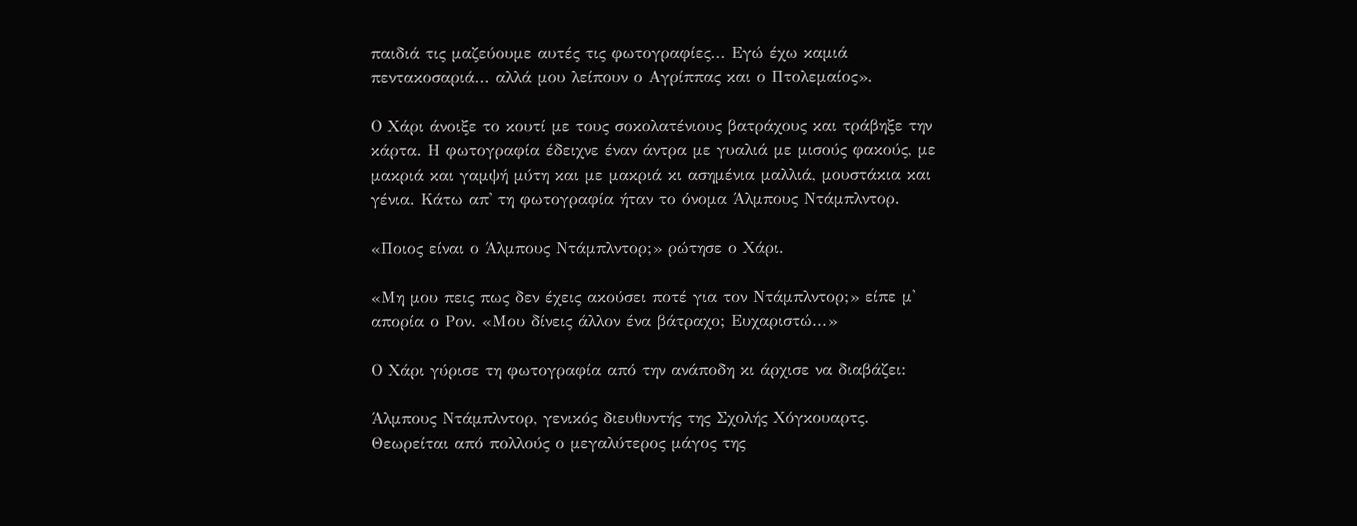παιδιά τις μαζεύουμε αυτές τις φωτογραφίες... Εγώ έχω καμιά πεντακοσαριά... αλλά μου λείπουν ο Αγρίππας και ο Πτολεμαίος».

Ο Χάρι άνοιξε το κουτί με τους σοκολατένιους βατράχους και τράβηξε την κάρτα. Η φωτογραφία έδειχνε έναν άντρα με γυαλιά με μισούς φακούς, με μακριά και γαμψή μύτη και με μακριά κι ασημένια μαλλιά, μουστάκια και γένια. Κάτω απ' τη φωτογραφία ήταν το όνομα Άλμπους Ντάμπλντορ.

«Ποιος είναι ο Άλμπους Ντάμπλντορ;» ρώτησε ο Χάρι.

«Μη μου πεις πως δεν έχεις ακούσει ποτέ για τον Ντάμπλντορ;» είπε μ' απορία ο Ρον. «Μου δίνεις άλλον ένα βάτραχο; Ευχαριστώ...»

Ο Χάρι γύρισε τη φωτογραφία από την ανάποδη κι άρχισε να διαβάζει:

Άλμπους Ντάμπλντορ, γενικός διευθυντής της Σχολής Χόγκουαρτς. Θεωρείται από πολλούς ο μεγαλύτερος μάγος της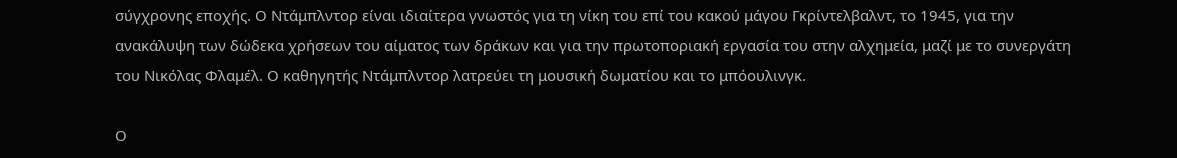σύγχρονης εποχής. Ο Ντάμπλντορ είναι ιδιαίτερα γνωστός για τη νίκη του επί του κακού μάγου Γκρίντελβαλντ, το 1945, για την ανακάλυψη των δώδεκα χρήσεων του αίματος των δράκων και για την πρωτοποριακή εργασία του στην αλχημεία, μαζί με το συνεργάτη του Νικόλας Φλαμέλ. Ο καθηγητής Ντάμπλντορ λατρεύει τη μουσική δωματίου και το μπόουλινγκ.

Ο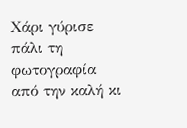Χάρι γύρισε πάλι τη φωτογραφία από την καλή κι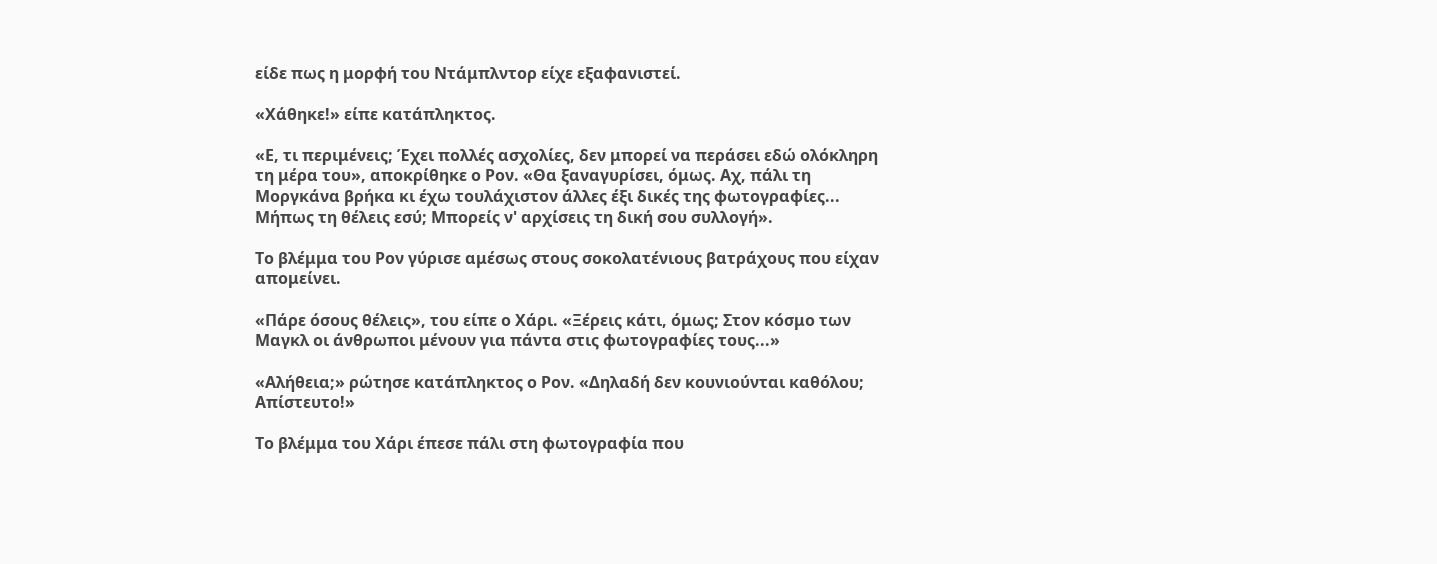είδε πως η μορφή του Ντάμπλντορ είχε εξαφανιστεί.

«Χάθηκε!» είπε κατάπληκτος.

«Ε, τι περιμένεις; Έχει πολλές ασχολίες, δεν μπορεί να περάσει εδώ ολόκληρη τη μέρα του», αποκρίθηκε ο Ρον. «Θα ξαναγυρίσει, όμως. Αχ, πάλι τη Μοργκάνα βρήκα κι έχω τουλάχιστον άλλες έξι δικές της φωτογραφίες... Μήπως τη θέλεις εσύ; Μπορείς ν' αρχίσεις τη δική σου συλλογή».

Το βλέμμα του Ρον γύρισε αμέσως στους σοκολατένιους βατράχους που είχαν απομείνει.

«Πάρε όσους θέλεις», του είπε ο Χάρι. «Ξέρεις κάτι, όμως; Στον κόσμο των Μαγκλ οι άνθρωποι μένουν για πάντα στις φωτογραφίες τους...»

«Αλήθεια;» ρώτησε κατάπληκτος ο Ρον. «Δηλαδή δεν κουνιούνται καθόλου; Απίστευτο!»

Το βλέμμα του Χάρι έπεσε πάλι στη φωτογραφία που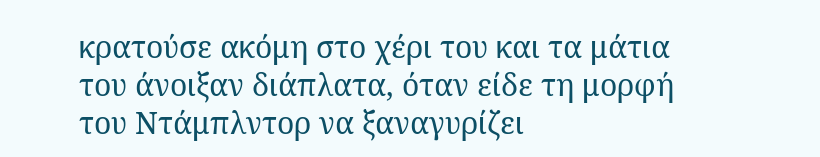κρατούσε ακόμη στο χέρι του και τα μάτια του άνοιξαν διάπλατα, όταν είδε τη μορφή του Ντάμπλντορ να ξαναγυρίζει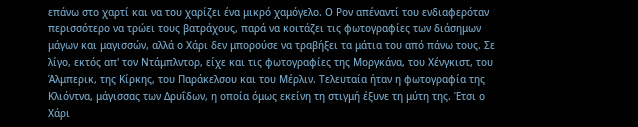επάνω στο χαρτί και να του χαρίζει ένα μικρό χαμόγελο. Ο Ρον απέναντί του ενδιαφερόταν περισσότερο να τρώει τους βατράχους, παρά να κοιτάζει τις φωτογραφίες των διάσημων μάγων και μαγισσών, αλλά ο Χάρι δεν μπορούσε να τραβήξει τα μάτια του από πάνω τους. Σε λίγο, εκτός απ' τον Ντάμπλντορ, είχε και τις φωτογραφίες της Μοργκάνα, του Χένγκιστ, του Άλμπερικ, της Κίρκης, του Παράκελσου και του Μέρλιν. Τελευταία ήταν η φωτογραφία της Κλιόντνα, μάγισσας των Δρυΐδων, η οποία όμως εκείνη τη στιγμή έξυνε τη μύτη της. Έτσι ο Χάρι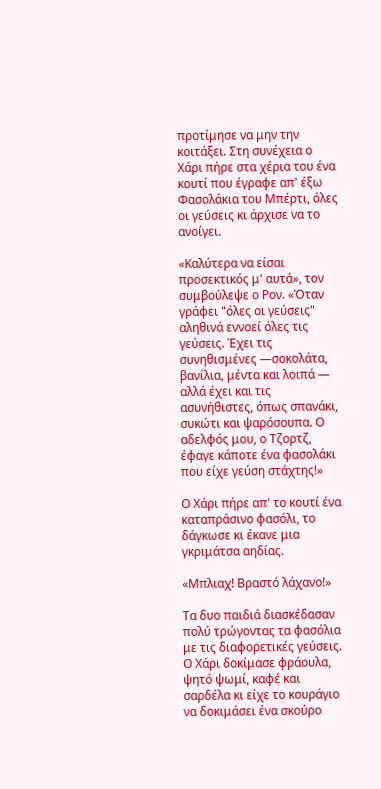προτίμησε να μην την κοιτάξει. Στη συνέχεια ο Χάρι πήρε στα χέρια του ένα κουτί που έγραφε απ' έξω Φασολάκια του Μπέρτι, όλες οι γεύσεις κι άρχισε να το ανοίγει.

«Καλύτερα να είσαι προσεκτικός μ' αυτά», τον συμβούλεψε ο Ρον. «Όταν γράφει "όλες οι γεύσεις" αληθινά εννοεί όλες τις γεύσεις. Έχει τις συνηθισμένες —σοκολάτα, βανίλια, μέντα και λοιπά — αλλά έχει και τις ασυνήθιστες, όπως σπανάκι, συκώτι και ψαρόσουπα. Ο αδελφός μου, ο Τζορτζ, έφαγε κάποτε ένα φασολάκι που είχε γεύση στάχτης!»

Ο Χάρι πήρε απ' το κουτί ένα καταπράσινο φασόλι, το δάγκωσε κι έκανε μια γκριμάτσα αηδίας.

«Μπλιαχ! Βραστό λάχανο!»

Τα δυο παιδιά διασκέδασαν πολύ τρώγοντας τα φασόλια με τις διαφορετικές γεύσεις. Ο Χάρι δοκίμασε φράουλα, ψητό ψωμί, καφέ και σαρδέλα κι είχε το κουράγιο να δοκιμάσει ένα σκούρο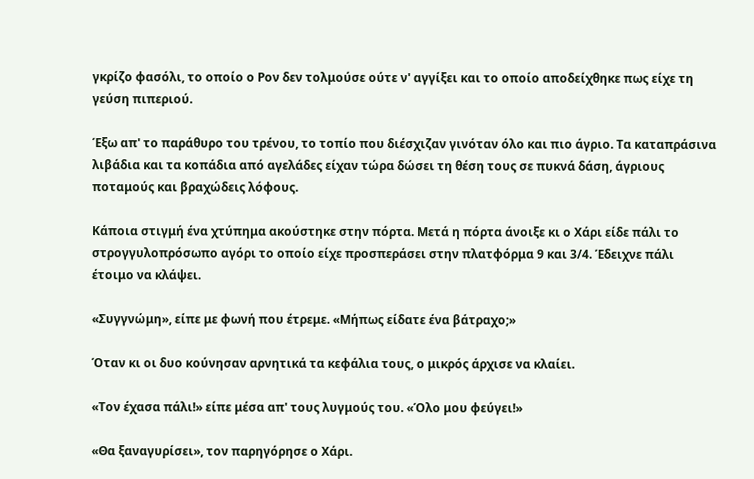γκρίζο φασόλι, το οποίο ο Ρον δεν τολμούσε ούτε ν' αγγίξει και το οποίο αποδείχθηκε πως είχε τη γεύση πιπεριού.

Έξω απ' το παράθυρο του τρένου, το τοπίο που διέσχιζαν γινόταν όλο και πιο άγριο. Τα καταπράσινα λιβάδια και τα κοπάδια από αγελάδες είχαν τώρα δώσει τη θέση τους σε πυκνά δάση, άγριους ποταμούς και βραχώδεις λόφους.

Κάποια στιγμή ένα χτύπημα ακούστηκε στην πόρτα. Μετά η πόρτα άνοιξε κι ο Χάρι είδε πάλι το στρογγυλοπρόσωπο αγόρι το οποίο είχε προσπεράσει στην πλατφόρμα 9 και 3/4. Έδειχνε πάλι έτοιμο να κλάψει.

«Συγγνώμη», είπε με φωνή που έτρεμε. «Μήπως είδατε ένα βάτραχο;»

Όταν κι οι δυο κούνησαν αρνητικά τα κεφάλια τους, ο μικρός άρχισε να κλαίει.

«Τον έχασα πάλι!» είπε μέσα απ' τους λυγμούς του. «Όλο μου φεύγει!»

«Θα ξαναγυρίσει», τον παρηγόρησε ο Χάρι.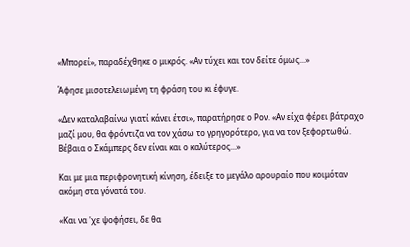«Μπορεί», παραδέχθηκε ο μικρός. «Αν τύχει και τον δείτε όμως...»

Άφησε μισοτελειωμένη τη φράση του κι έφυγε.

«Δεν καταλαβαίνω γιατί κάνει έτσι», παρατήρησε ο Ρον. «Αν είχα φέρει βάτραχο μαζί μου, θα φρόντιζα να τον χάσω το γρηγορότερο, για να τον ξεφορτωθώ. Βέβαια ο Σκάμπερς δεν είναι και ο καλύτερος...»

Και με μια περιφρονητική κίνηση, έδειξε το μεγάλο αρουραίο που κοιμόταν ακόμη στα γόνατά του.

«Και να 'χε ψοφήσει, δε θα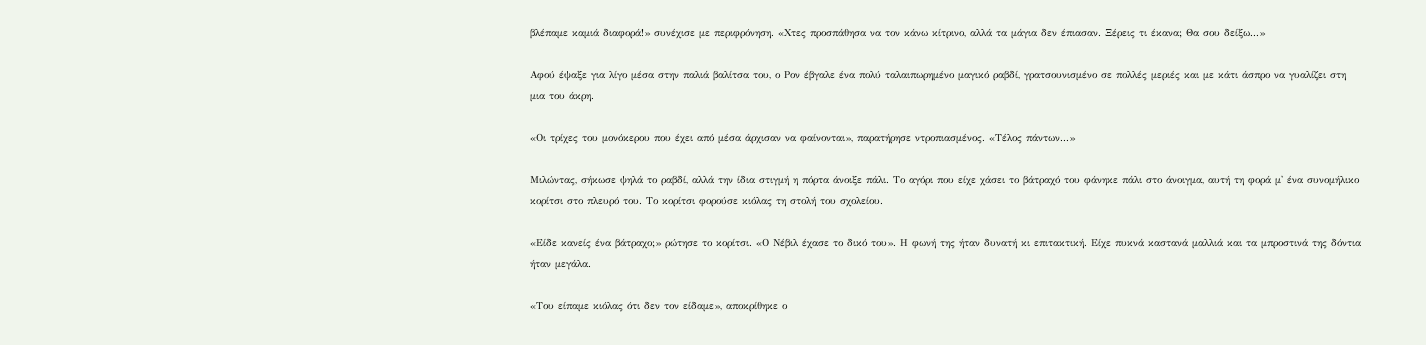βλέπαμε καμιά διαφορά!» συνέχισε με περιφρόνηση. «Χτες προσπάθησα να τον κάνω κίτρινο, αλλά τα μάγια δεν έπιασαν. Ξέρεις τι έκανα; Θα σου δείξω...»

Αφού έψαξε για λίγο μέσα στην παλιά βαλίτσα του, ο Ρον έβγαλε ένα πολύ ταλαιπωρημένο μαγικό ραβδί, γρατσουνισμένο σε πολλές μεριές και με κάτι άσπρο να γυαλίζει στη μια του άκρη.

«Οι τρίχες του μονόκερου που έχει από μέσα άρχισαν να φαίνονται», παρατήρησε ντροπιασμένος. «Τέλος πάντων...»

Μιλώντας, σήκωσε ψηλά το ραβδί, αλλά την ίδια στιγμή η πόρτα άνοιξε πάλι. Το αγόρι που είχε χάσει το βάτραχό του φάνηκε πάλι στο άνοιγμα, αυτή τη φορά μ' ένα συνομήλικο κορίτσι στο πλευρό του. Το κορίτσι φορούσε κιόλας τη στολή του σχολείου.

«Είδε κανείς ένα βάτραχο;» ρώτησε το κορίτσι. «Ο Νέβιλ έχασε το δικό του». Η φωνή της ήταν δυνατή κι επιτακτική. Είχε πυκνά καστανά μαλλιά και τα μπροστινά της δόντια ήταν μεγάλα.

«Του είπαμε κιόλας ότι δεν τον είδαμε», αποκρίθηκε ο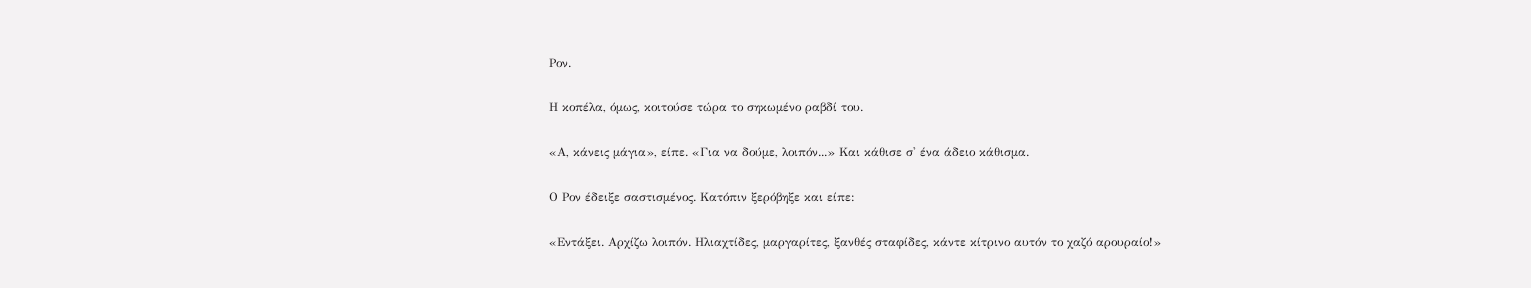Ρον.

Η κοπέλα, όμως, κοιτούσε τώρα το σηκωμένο ραβδί του.

«Α, κάνεις μάγια», είπε. «Για να δούμε, λοιπόν...» Και κάθισε σ' ένα άδειο κάθισμα.

Ο Ρον έδειξε σαστισμένος. Κατόπιν ξερόβηξε και είπε:

«Εντάξει. Αρχίζω λοιπόν. Ηλιαχτίδες, μαργαρίτες, ξανθές σταφίδες, κάντε κίτρινο αυτόν το χαζό αρουραίο!»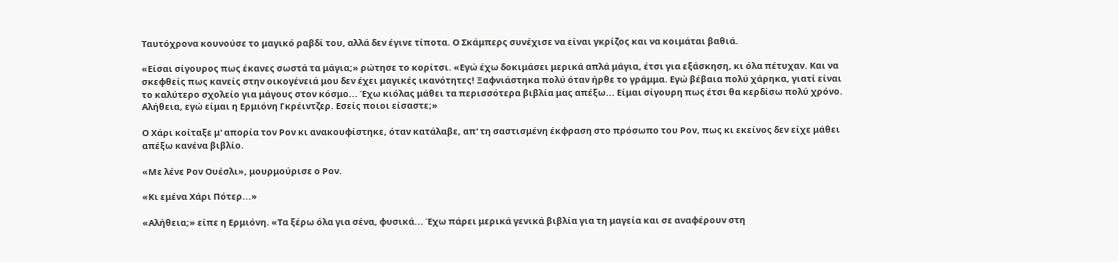Ταυτόχρονα κουνούσε το μαγικό ραβδί του, αλλά δεν έγινε τίποτα. Ο Σκάμπερς συνέχισε να είναι γκρίζος και να κοιμάται βαθιά.

«Είσαι σίγουρος πως έκανες σωστά τα μάγια;» ρώτησε το κορίτσι. «Εγώ έχω δοκιμάσει μερικά απλά μάγια, έτσι για εξάσκηση, κι όλα πέτυχαν. Και να σκεφθείς πως κανείς στην οικογένειά μου δεν έχει μαγικές ικανότητες! Ξαφνιάστηκα πολύ όταν ήρθε το γράμμα. Εγώ βέβαια πολύ χάρηκα, γιατί είναι το καλύτερο σχολείο για μάγους στον κόσμο... Έχω κιόλας μάθει τα περισσότερα βιβλία μας απέξω... Είμαι σίγουρη πως έτσι θα κερδίσω πολύ χρόνο. Αλήθεια, εγώ είμαι η Ερμιόνη Γκρέιντζερ. Εσείς ποιοι είσαστε;»

Ο Χάρι κοίταξε μ' απορία τον Ρον κι ανακουφίστηκε, όταν κατάλαβε, απ' τη σαστισμένη έκφραση στο πρόσωπο του Ρον, πως κι εκείνος δεν είχε μάθει απέξω κανένα βιβλίο.

«Με λένε Ρον Ουέσλι», μουρμούρισε ο Ρον.

«Κι εμένα Χάρι Πότερ...»

«Αλήθεια;» είπε η Ερμιόνη. «Τα ξέρω όλα για σένα, φυσικά... Έχω πάρει μερικά γενικά βιβλία για τη μαγεία και σε αναφέρουν στη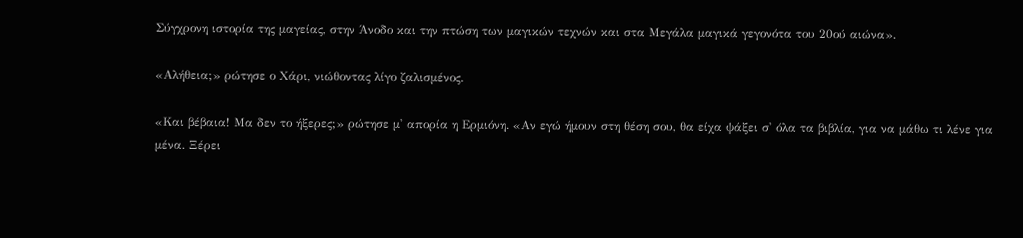Σύγχρονη ιστορία της μαγείας, στην Άνοδο και την πτώση των μαγικών τεχνών και στα Μεγάλα μαγικά γεγονότα του 20ού αιώνα».

«Αλήθεια;» ρώτησε ο Χάρι, νιώθοντας λίγο ζαλισμένος.

«Και βέβαια! Μα δεν το ήξερες;» ρώτησε μ' απορία η Ερμιόνη. «Αν εγώ ήμουν στη θέση σου, θα είχα ψάξει σ' όλα τα βιβλία, για να μάθω τι λένε για μένα. Ξέρει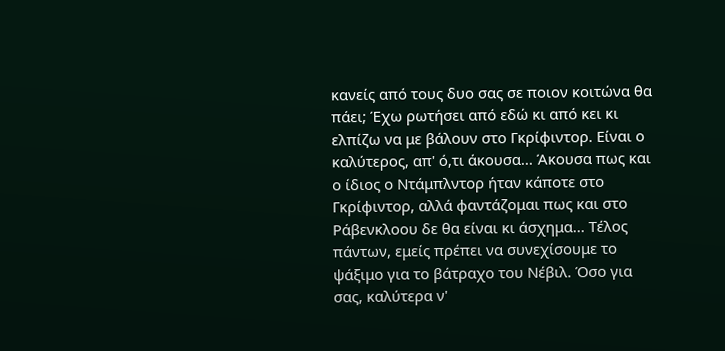κανείς από τους δυο σας σε ποιον κοιτώνα θα πάει; Έχω ρωτήσει από εδώ κι από κει κι ελπίζω να με βάλουν στο Γκρίφιντορ. Είναι ο καλύτερος, απ' ό,τι άκουσα... Άκουσα πως και ο ίδιος ο Ντάμπλντορ ήταν κάποτε στο Γκρίφιντορ, αλλά φαντάζομαι πως και στο Ράβενκλοου δε θα είναι κι άσχημα... Τέλος πάντων, εμείς πρέπει να συνεχίσουμε το ψάξιμο για το βάτραχο του Νέβιλ. Όσο για σας, καλύτερα ν'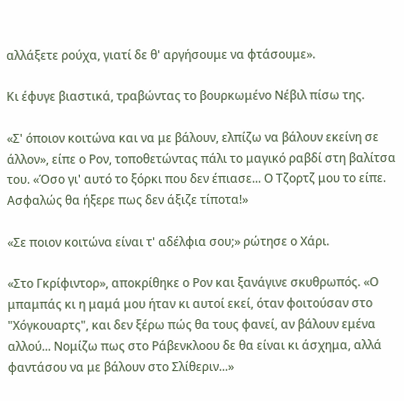αλλάξετε ρούχα, γιατί δε θ' αργήσουμε να φτάσουμε».

Κι έφυγε βιαστικά, τραβώντας το βουρκωμένο Νέβιλ πίσω της.

«Σ' όποιον κοιτώνα και να με βάλουν, ελπίζω να βάλουν εκείνη σε άλλον», είπε ο Ρον, τοποθετώντας πάλι το μαγικό ραβδί στη βαλίτσα του. «Όσο γι' αυτό το ξόρκι που δεν έπιασε... Ο Τζορτζ μου το είπε. Ασφαλώς θα ήξερε πως δεν άξιζε τίποτα!»

«Σε ποιον κοιτώνα είναι τ' αδέλφια σου;» ρώτησε ο Χάρι.

«Στο Γκρίφιντορ», αποκρίθηκε ο Ρον και ξανάγινε σκυθρωπός. «Ο μπαμπάς κι η μαμά μου ήταν κι αυτοί εκεί, όταν φοιτούσαν στο "Χόγκουαρτς", και δεν ξέρω πώς θα τους φανεί, αν βάλουν εμένα αλλού... Νομίζω πως στο Ράβενκλοου δε θα είναι κι άσχημα, αλλά φαντάσου να με βάλουν στο Σλίθεριν...»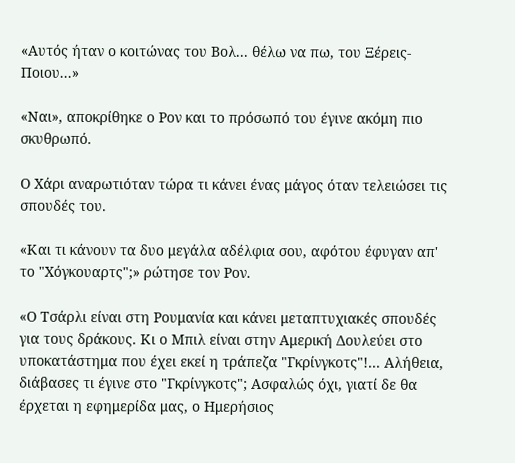«Αυτός ήταν ο κοιτώνας του Βολ... θέλω να πω, του Ξέρεις-Ποιου...»

«Ναι», αποκρίθηκε ο Ρον και το πρόσωπό του έγινε ακόμη πιο σκυθρωπό.

Ο Χάρι αναρωτιόταν τώρα τι κάνει ένας μάγος όταν τελειώσει τις σπουδές του.

«Και τι κάνουν τα δυο μεγάλα αδέλφια σου, αφότου έφυγαν απ' το "Χόγκουαρτς";» ρώτησε τον Ρον.

«Ο Τσάρλι είναι στη Ρουμανία και κάνει μεταπτυχιακές σπουδές για τους δράκους. Κι ο Μπιλ είναι στην Αμερική Δουλεύει στο υποκατάστημα που έχει εκεί η τράπεζα "Γκρίνγκοτς"!... Αλήθεια, διάβασες τι έγινε στο "Γκρίνγκοτς"; Ασφαλώς όχι, γιατί δε θα έρχεται η εφημερίδα μας, ο Ημερήσιος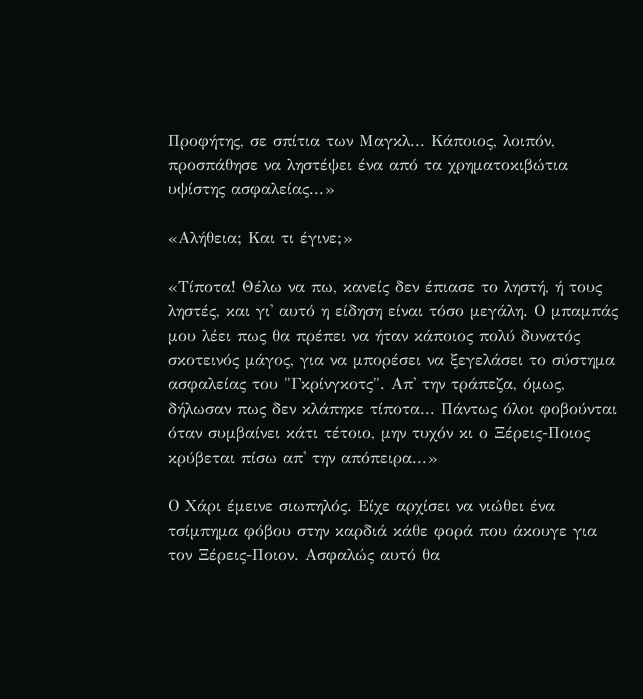Προφήτης, σε σπίτια των Μαγκλ... Κάποιος, λοιπόν, προσπάθησε να ληστέψει ένα από τα χρηματοκιβώτια υψίστης ασφαλείας...»

«Αλήθεια; Και τι έγινε;»

«Τίποτα! Θέλω να πω, κανείς δεν έπιασε το ληστή, ή τους ληστές, και γι' αυτό η είδηση είναι τόσο μεγάλη. Ο μπαμπάς μου λέει πως θα πρέπει να ήταν κάποιος πολύ δυνατός σκοτεινός μάγος, για να μπορέσει να ξεγελάσει το σύστημα ασφαλείας του "Γκρίνγκοτς". Απ' την τράπεζα, όμως, δήλωσαν πως δεν κλάπηκε τίποτα... Πάντως όλοι φοβούνται όταν συμβαίνει κάτι τέτοιο, μην τυχόν κι ο Ξέρεις-Ποιος κρύβεται πίσω απ' την απόπειρα...»

Ο Χάρι έμεινε σιωπηλός. Είχε αρχίσει να νιώθει ένα τσίμπημα φόβου στην καρδιά κάθε φορά που άκουγε για τον Ξέρεις-Ποιον. Ασφαλώς αυτό θα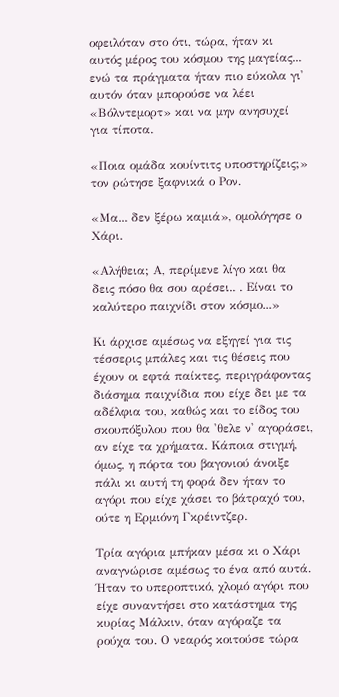οφειλόταν στο ότι, τώρα, ήταν κι αυτός μέρος του κόσμου της μαγείας... ενώ τα πράγματα ήταν πιο εύκολα γι' αυτόν όταν μπορούσε να λέει «Βόλντεμορτ» και να μην ανησυχεί για τίποτα.

«Ποια ομάδα κουίντιτς υποστηρίζεις;» τον ρώτησε ξαφνικά ο Ρον.

«Μα... δεν ξέρω καμιά», ομολόγησε ο Χάρι.

«Αλήθεια; Α, περίμενε λίγο και θα δεις πόσο θα σου αρέσει.. . Είναι το καλύτερο παιχνίδι στον κόσμο...»

Κι άρχισε αμέσως να εξηγεί για τις τέσσερις μπάλες και τις θέσεις που έχουν οι εφτά παίκτες, περιγράφοντας διάσημα παιχνίδια που είχε δει με τα αδέλφια του, καθώς και το είδος του σκουπόξυλου που θα 'θελε ν' αγοράσει, αν είχε τα χρήματα. Κάποια στιγμή, όμως, η πόρτα του βαγονιού άνοιξε πάλι κι αυτή τη φορά δεν ήταν το αγόρι που είχε χάσει το βάτραχό του, ούτε η Ερμιόνη Γκρέιντζερ.

Τρία αγόρια μπήκαν μέσα κι ο Χάρι αναγνώρισε αμέσως το ένα από αυτά. Ήταν το υπεροπτικό, χλομό αγόρι που είχε συναντήσει στο κατάστημα της κυρίας Μάλκιν, όταν αγόραζε τα ρούχα του. Ο νεαρός κοιτούσε τώρα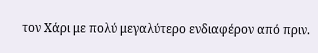τον Χάρι με πολύ μεγαλύτερο ενδιαφέρον από πριν.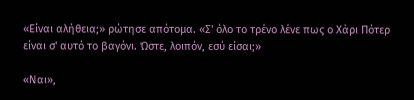«Είναι αλήθεια;» ρώτησε απότομα. «Σ' όλο το τρένο λένε πως ο Χάρι Πότερ είναι σ' αυτό το βαγόνι. Ώστε, λοιπόν, εσύ είσαι;»

«Ναι»,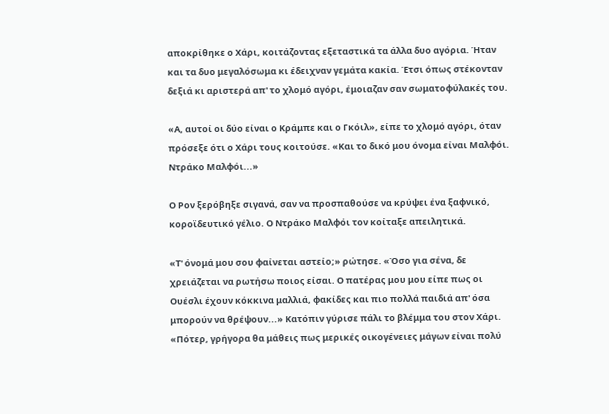αποκρίθηκε ο Χάρι, κοιτάζοντας εξεταστικά τα άλλα δυο αγόρια. Ήταν και τα δυο μεγαλόσωμα κι έδειχναν γεμάτα κακία. Έτσι όπως στέκονταν δεξιά κι αριστερά απ' το χλομό αγόρι, έμοιαζαν σαν σωματοφύλακές του.

«Α, αυτοί οι δύο είναι ο Κράμπε και ο Γκόιλ», είπε το χλομό αγόρι, όταν πρόσεξε ότι ο Χάρι τους κοιτούσε. «Και το δικό μου όνομα είναι Μαλφόι. Ντράκο Μαλφόι...»

Ο Ρον ξερόβηξε σιγανά, σαν να προσπαθούσε να κρύψει ένα ξαφνικό, κοροϊδευτικό γέλιο. Ο Ντράκο Μαλφόι τον κοίταξε απειλητικά.

«Τ' όνομά μου σου φαίνεται αστείο;» ρώτησε. «Όσο για σένα, δε χρειάζεται να ρωτήσω ποιος είσαι. Ο πατέρας μου μου είπε πως οι Ουέσλι έχουν κόκκινα μαλλιά, φακίδες και πιο πολλά παιδιά απ' όσα μπορούν να θρέψουν...» Κατόπιν γύρισε πάλι το βλέμμα του στον Χάρι. «Πότερ, γρήγορα θα μάθεις πως μερικές οικογένειες μάγων είναι πολύ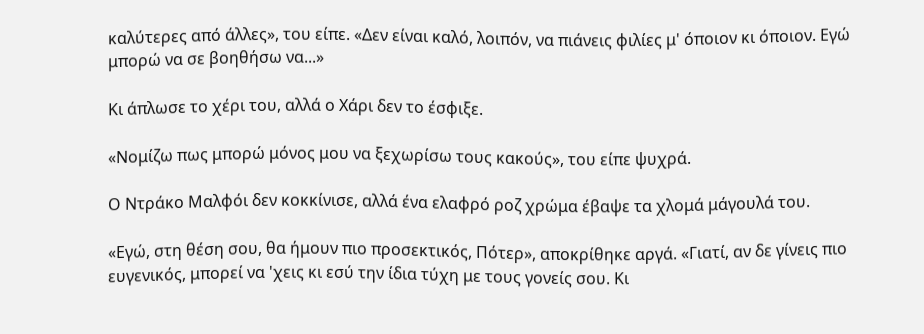καλύτερες από άλλες», του είπε. «Δεν είναι καλό, λοιπόν, να πιάνεις φιλίες μ' όποιον κι όποιον. Εγώ μπορώ να σε βοηθήσω να...»

Κι άπλωσε το χέρι του, αλλά ο Χάρι δεν το έσφιξε.

«Νομίζω πως μπορώ μόνος μου να ξεχωρίσω τους κακούς», του είπε ψυχρά.

Ο Ντράκο Μαλφόι δεν κοκκίνισε, αλλά ένα ελαφρό ροζ χρώμα έβαψε τα χλομά μάγουλά του.

«Εγώ, στη θέση σου, θα ήμουν πιο προσεκτικός, Πότερ», αποκρίθηκε αργά. «Γιατί, αν δε γίνεις πιο ευγενικός, μπορεί να 'χεις κι εσύ την ίδια τύχη με τους γονείς σου. Κι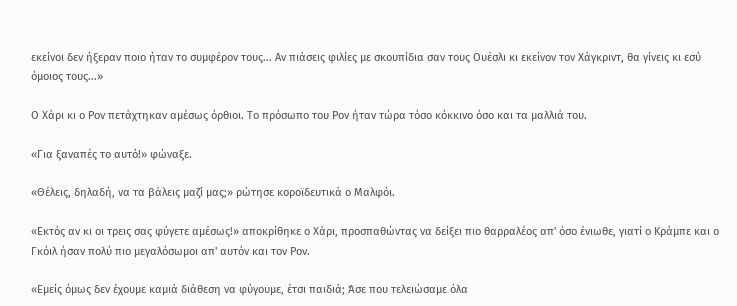εκείνοι δεν ήξεραν ποιο ήταν το συμφέρον τους... Αν πιάσεις φιλίες με σκουπίδια σαν τους Ουέσλι κι εκείνον τον Χάγκριντ, θα γίνεις κι εσύ όμοιος τους...»

Ο Χάρι κι ο Ρον πετάχτηκαν αμέσως όρθιοι. Το πρόσωπο του Ρον ήταν τώρα τόσο κόκκινο όσο και τα μαλλιά του.

«Για ξαναπές το αυτό!» φώναξε.

«Θέλεις, δηλαδή, να τα βάλεις μαζί μας;» ρώτησε κοροϊδευτικά ο Μαλφόι.

«Εκτός αν κι οι τρεις σας φύγετε αμέσως!» αποκρίθηκε ο Χάρι, προσπαθώντας να δείξει πιο θαρραλέος απ' όσο ένιωθε, γιατί ο Κράμπε και ο Γκόιλ ήσαν πολύ πιο μεγαλόσωμοι απ' αυτόν και τον Ρον.

«Εμείς όμως δεν έχουμε καμιά διάθεση να φύγουμε, έτσι παιδιά; Άσε που τελειώσαμε όλα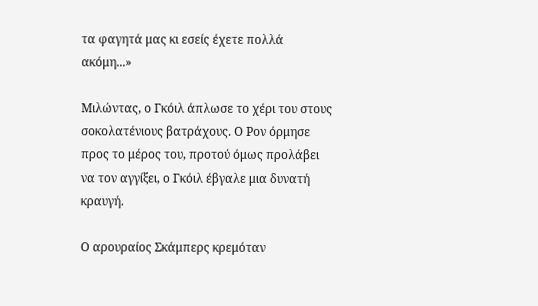τα φαγητά μας κι εσείς έχετε πολλά ακόμη...»

Μιλώντας, ο Γκόιλ άπλωσε το χέρι του στους σοκολατένιους βατράχους. Ο Ρον όρμησε προς το μέρος του, προτού όμως προλάβει να τον αγγίξει, ο Γκόιλ έβγαλε μια δυνατή κραυγή.

Ο αρουραίος Σκάμπερς κρεμόταν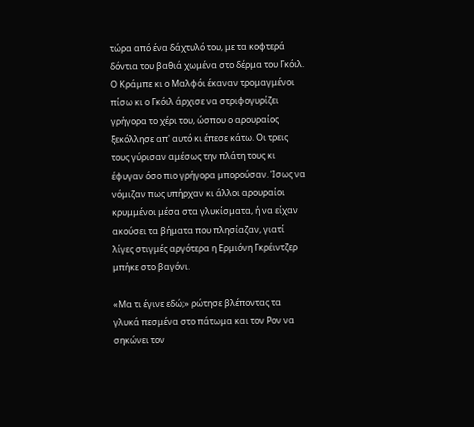τώρα από ένα δάχτυλό του, με τα κοφτερά δόντια του βαθιά χωμένα στο δέρμα του Γκόιλ. Ο Κράμπε κι ο Μαλφόι έκαναν τρομαγμένοι πίσω κι ο Γκόιλ άρχισε να στριφογυρίζει γρήγορα το χέρι του, ώσπου ο αρουραίος ξεκόλλησε απ' αυτό κι έπεσε κάτω. Οι τρεις τους γύρισαν αμέσως την πλάτη τους κι έφυγαν όσο πιο γρήγορα μπορούσαν. Ίσως να νόμιζαν πως υπήρχαν κι άλλοι αρουραίοι κρυμμένοι μέσα στα γλυκίσματα, ή να είχαν ακούσει τα βήματα που πλησίαζαν, γιατί λίγες στιγμές αργότερα η Ερμιόνη Γκρέιντζερ μπήκε στο βαγόνι.

«Μα τι έγινε εδώ;» ρώτησε βλέποντας τα γλυκά πεσμένα στο πάτωμα και τον Ρον να σηκώνει τον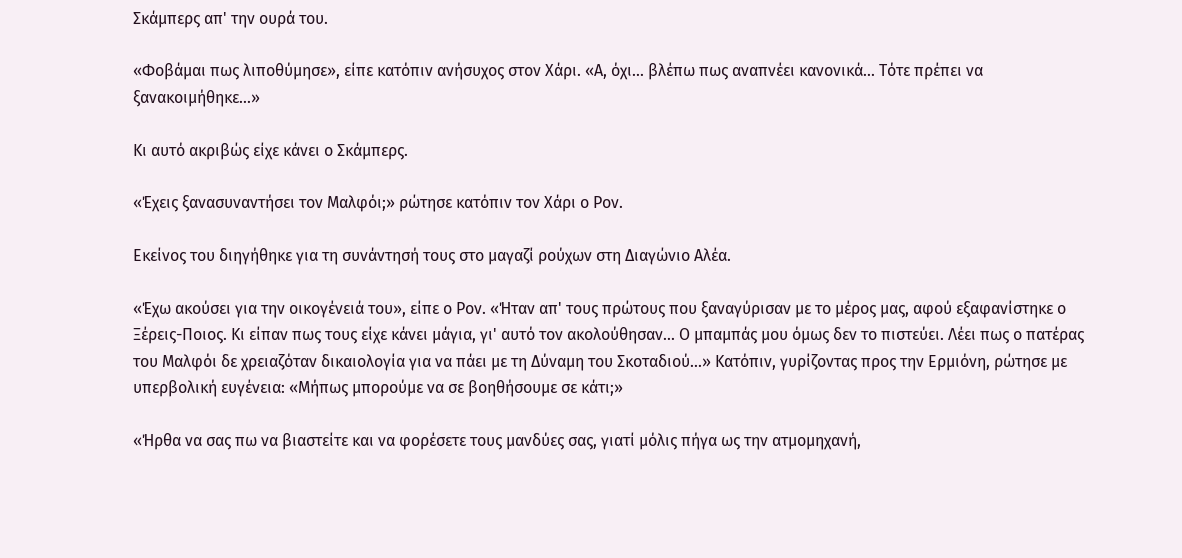Σκάμπερς απ' την ουρά του.

«Φοβάμαι πως λιποθύμησε», είπε κατόπιν ανήσυχος στον Χάρι. «Α, όχι... βλέπω πως αναπνέει κανονικά... Τότε πρέπει να ξανακοιμήθηκε...»

Κι αυτό ακριβώς είχε κάνει ο Σκάμπερς.

«Έχεις ξανασυναντήσει τον Μαλφόι;» ρώτησε κατόπιν τον Χάρι ο Ρον.

Εκείνος του διηγήθηκε για τη συνάντησή τους στο μαγαζί ρούχων στη Διαγώνιο Αλέα.

«Έχω ακούσει για την οικογένειά του», είπε ο Ρον. «Ήταν απ' τους πρώτους που ξαναγύρισαν με το μέρος μας, αφού εξαφανίστηκε ο Ξέρεις-Ποιος. Κι είπαν πως τους είχε κάνει μάγια, γι' αυτό τον ακολούθησαν... Ο μπαμπάς μου όμως δεν το πιστεύει. Λέει πως ο πατέρας του Μαλφόι δε χρειαζόταν δικαιολογία για να πάει με τη Δύναμη του Σκοταδιού...» Κατόπιν, γυρίζοντας προς την Ερμιόνη, ρώτησε με υπερβολική ευγένεια: «Μήπως μπορούμε να σε βοηθήσουμε σε κάτι;»

«Ήρθα να σας πω να βιαστείτε και να φορέσετε τους μανδύες σας, γιατί μόλις πήγα ως την ατμομηχανή,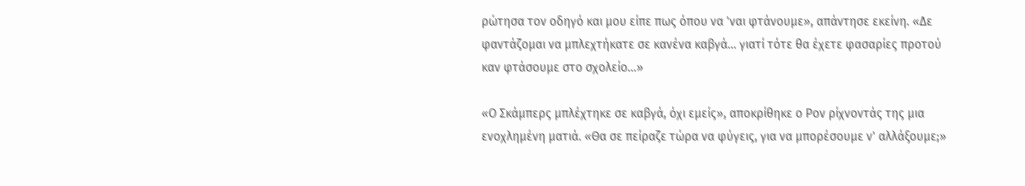ρώτησα τον οδηγό και μου είπε πως όπου να 'ναι φτάνουμε», απάντησε εκείνη. «Δε φαντάζομαι να μπλεχτήκατε σε κανένα καβγά... γιατί τότε θα έχετε φασαρίες προτού καν φτάσουμε στο σχολείο...»

«Ο Σκάμπερς μπλέχτηκε σε καβγά, όχι εμείς», αποκρίθηκε ο Ρον ρίχνοντάς της μια ενοχλημένη ματιά. «Θα σε πείραζε τώρα να φύγεις, για να μπορέσουμε ν' αλλάξουμε;»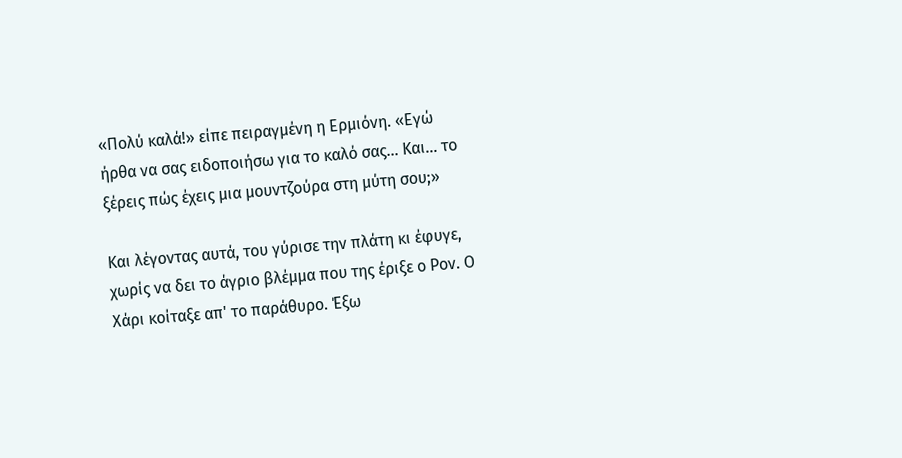«Πολύ καλά!» είπε πειραγμένη η Ερμιόνη. «Εγώ ήρθα να σας ειδοποιήσω για το καλό σας... Και... το ξέρεις πώς έχεις μια μουντζούρα στη μύτη σου;»

Και λέγοντας αυτά, του γύρισε την πλάτη κι έφυγε, χωρίς να δει το άγριο βλέμμα που της έριξε ο Ρον. Ο Χάρι κοίταξε απ' το παράθυρο. Έξω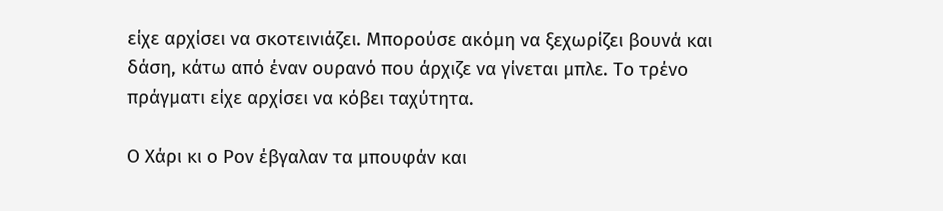είχε αρχίσει να σκοτεινιάζει. Μπορούσε ακόμη να ξεχωρίζει βουνά και δάση, κάτω από έναν ουρανό που άρχιζε να γίνεται μπλε. Το τρένο πράγματι είχε αρχίσει να κόβει ταχύτητα.

Ο Χάρι κι ο Ρον έβγαλαν τα μπουφάν και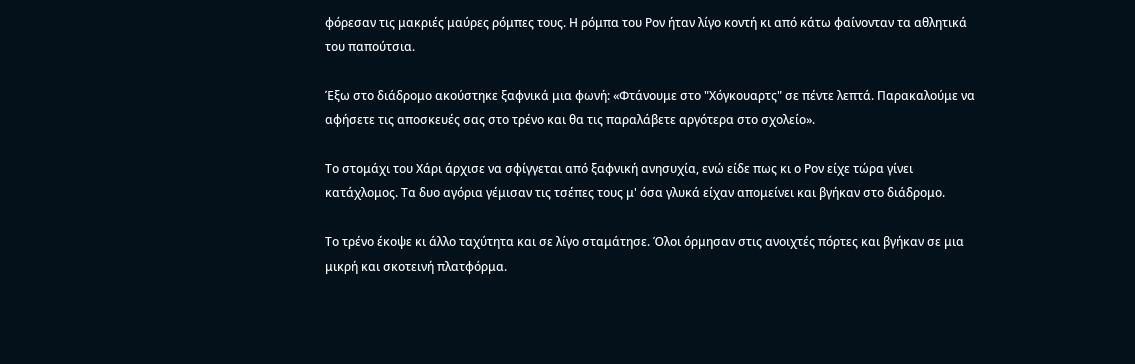φόρεσαν τις μακριές μαύρες ρόμπες τους. Η ρόμπα του Ρον ήταν λίγο κοντή κι από κάτω φαίνονταν τα αθλητικά του παπούτσια.

Έξω στο διάδρομο ακούστηκε ξαφνικά μια φωνή: «Φτάνουμε στο "Χόγκουαρτς" σε πέντε λεπτά. Παρακαλούμε να αφήσετε τις αποσκευές σας στο τρένο και θα τις παραλάβετε αργότερα στο σχολείο».

Το στομάχι του Χάρι άρχισε να σφίγγεται από ξαφνική ανησυχία, ενώ είδε πως κι ο Ρον είχε τώρα γίνει κατάχλομος. Τα δυο αγόρια γέμισαν τις τσέπες τους μ' όσα γλυκά είχαν απομείνει και βγήκαν στο διάδρομο.

Το τρένο έκοψε κι άλλο ταχύτητα και σε λίγο σταμάτησε. Όλοι όρμησαν στις ανοιχτές πόρτες και βγήκαν σε μια μικρή και σκοτεινή πλατφόρμα.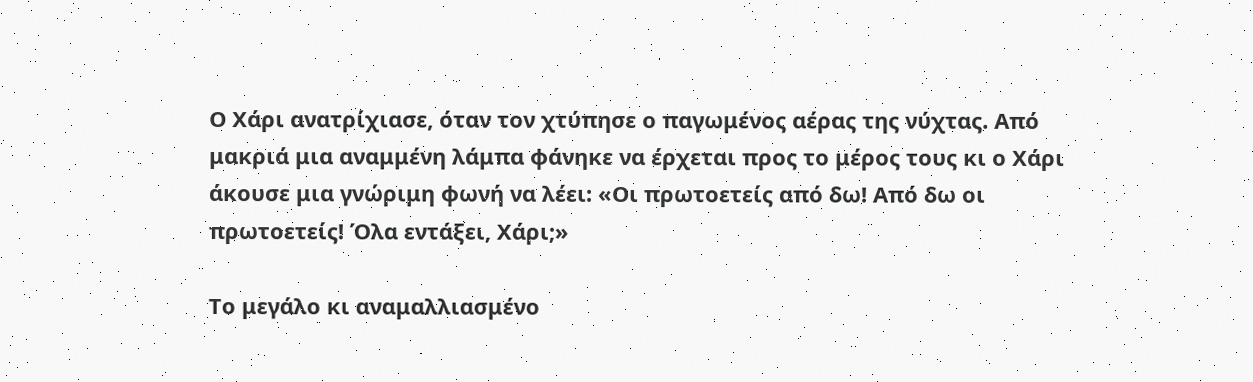Ο Χάρι ανατρίχιασε, όταν τον χτύπησε ο παγωμένος αέρας της νύχτας. Από μακριά μια αναμμένη λάμπα φάνηκε να έρχεται προς το μέρος τους κι ο Χάρι άκουσε μια γνώριμη φωνή να λέει: «Οι πρωτοετείς από δω! Από δω οι πρωτοετείς! Όλα εντάξει, Χάρι;»

Το μεγάλο κι αναμαλλιασμένο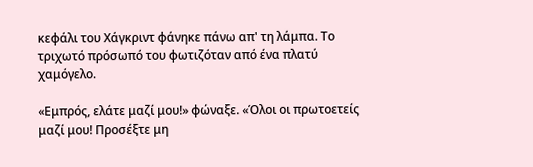κεφάλι του Χάγκριντ φάνηκε πάνω απ' τη λάμπα. Το τριχωτό πρόσωπό του φωτιζόταν από ένα πλατύ χαμόγελο.

«Εμπρός, ελάτε μαζί μου!» φώναξε. «Όλοι οι πρωτοετείς μαζί μου! Προσέξτε μη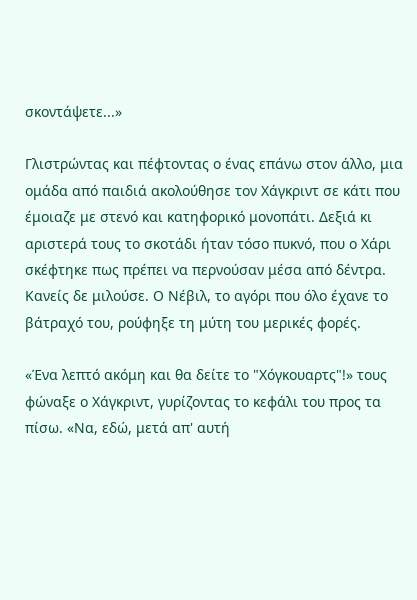σκοντάψετε...»

Γλιστρώντας και πέφτοντας ο ένας επάνω στον άλλο, μια ομάδα από παιδιά ακολούθησε τον Χάγκριντ σε κάτι που έμοιαζε με στενό και κατηφορικό μονοπάτι. Δεξιά κι αριστερά τους το σκοτάδι ήταν τόσο πυκνό, που ο Χάρι σκέφτηκε πως πρέπει να περνούσαν μέσα από δέντρα. Κανείς δε μιλούσε. Ο Νέβιλ, το αγόρι που όλο έχανε το βάτραχό του, ρούφηξε τη μύτη του μερικές φορές.

«Ένα λεπτό ακόμη και θα δείτε το "Χόγκουαρτς"!» τους φώναξε ο Χάγκριντ, γυρίζοντας το κεφάλι του προς τα πίσω. «Να, εδώ, μετά απ' αυτή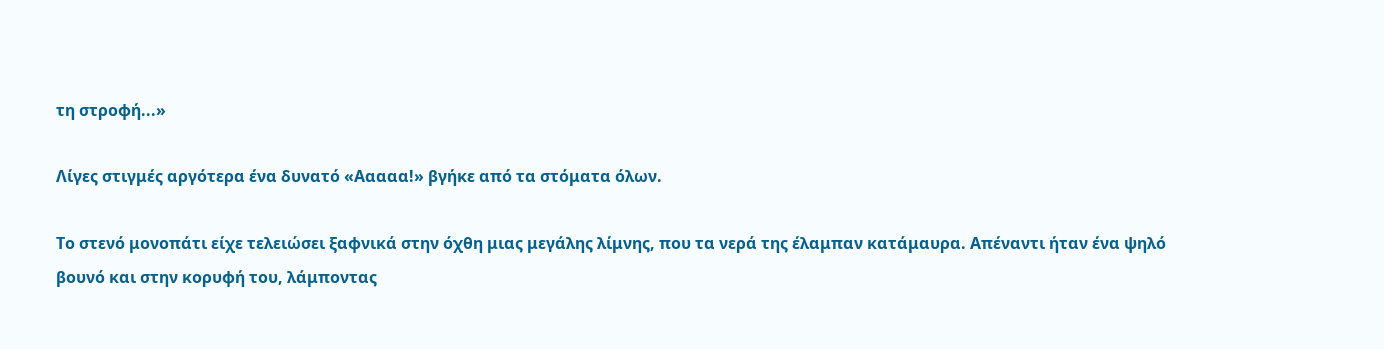τη στροφή...»

Λίγες στιγμές αργότερα ένα δυνατό «Ααααα!» βγήκε από τα στόματα όλων.

Το στενό μονοπάτι είχε τελειώσει ξαφνικά στην όχθη μιας μεγάλης λίμνης, που τα νερά της έλαμπαν κατάμαυρα. Απέναντι ήταν ένα ψηλό βουνό και στην κορυφή του, λάμποντας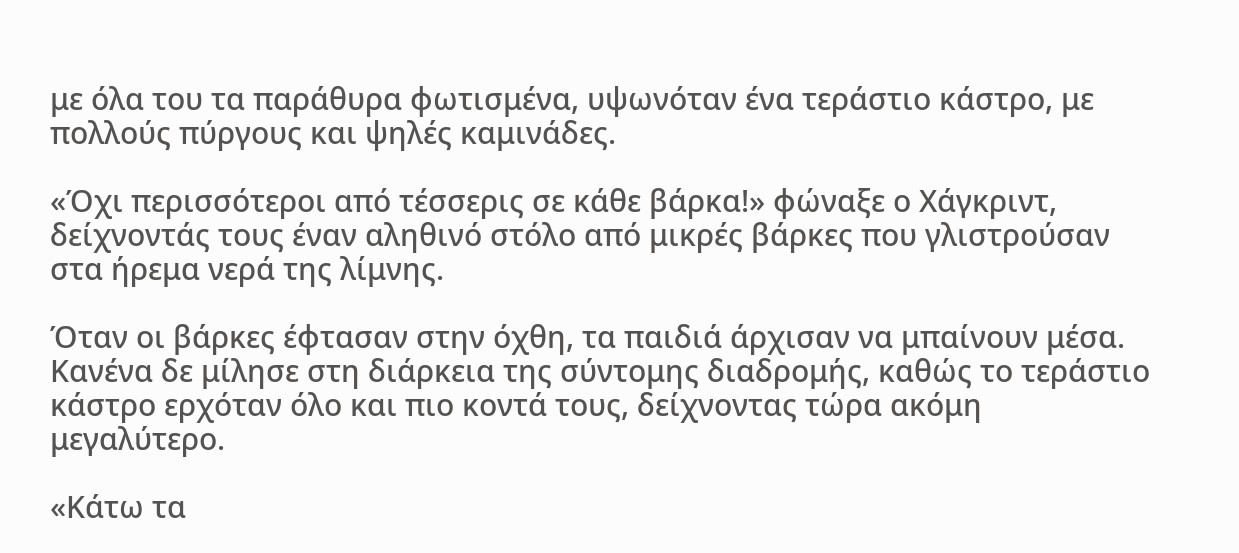με όλα του τα παράθυρα φωτισμένα, υψωνόταν ένα τεράστιο κάστρο, με πολλούς πύργους και ψηλές καμινάδες.

«Όχι περισσότεροι από τέσσερις σε κάθε βάρκα!» φώναξε ο Χάγκριντ, δείχνοντάς τους έναν αληθινό στόλο από μικρές βάρκες που γλιστρούσαν στα ήρεμα νερά της λίμνης.

Όταν οι βάρκες έφτασαν στην όχθη, τα παιδιά άρχισαν να μπαίνουν μέσα. Κανένα δε μίλησε στη διάρκεια της σύντομης διαδρομής, καθώς το τεράστιο κάστρο ερχόταν όλο και πιο κοντά τους, δείχνοντας τώρα ακόμη μεγαλύτερο.

«Κάτω τα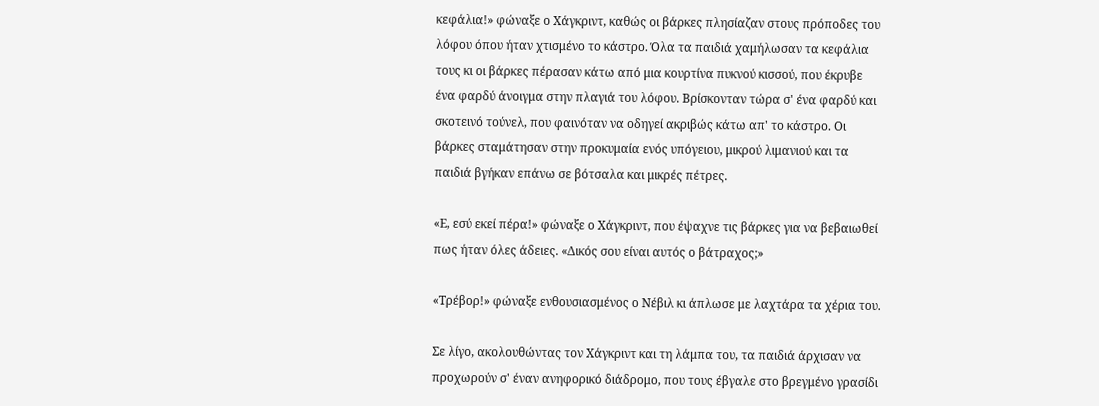κεφάλια!» φώναξε ο Χάγκριντ, καθώς οι βάρκες πλησίαζαν στους πρόποδες του λόφου όπου ήταν χτισμένο το κάστρο. Όλα τα παιδιά χαμήλωσαν τα κεφάλια τους κι οι βάρκες πέρασαν κάτω από μια κουρτίνα πυκνού κισσού, που έκρυβε ένα φαρδύ άνοιγμα στην πλαγιά του λόφου. Βρίσκονταν τώρα σ' ένα φαρδύ και σκοτεινό τούνελ, που φαινόταν να οδηγεί ακριβώς κάτω απ' το κάστρο. Οι βάρκες σταμάτησαν στην προκυμαία ενός υπόγειου, μικρού λιμανιού και τα παιδιά βγήκαν επάνω σε βότσαλα και μικρές πέτρες.

«Ε, εσύ εκεί πέρα!» φώναξε ο Χάγκριντ, που έψαχνε τις βάρκες για να βεβαιωθεί πως ήταν όλες άδειες. «Δικός σου είναι αυτός ο βάτραχος;»

«Τρέβορ!» φώναξε ενθουσιασμένος ο Νέβιλ κι άπλωσε με λαχτάρα τα χέρια του.

Σε λίγο, ακολουθώντας τον Χάγκριντ και τη λάμπα του, τα παιδιά άρχισαν να προχωρούν σ' έναν ανηφορικό διάδρομο, που τους έβγαλε στο βρεγμένο γρασίδι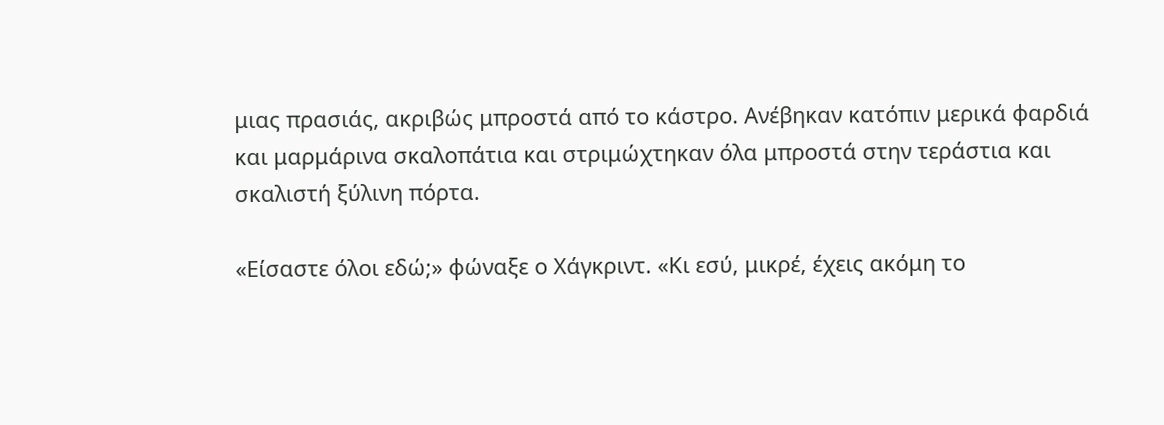μιας πρασιάς, ακριβώς μπροστά από το κάστρο. Ανέβηκαν κατόπιν μερικά φαρδιά και μαρμάρινα σκαλοπάτια και στριμώχτηκαν όλα μπροστά στην τεράστια και σκαλιστή ξύλινη πόρτα.

«Είσαστε όλοι εδώ;» φώναξε ο Χάγκριντ. «Κι εσύ, μικρέ, έχεις ακόμη το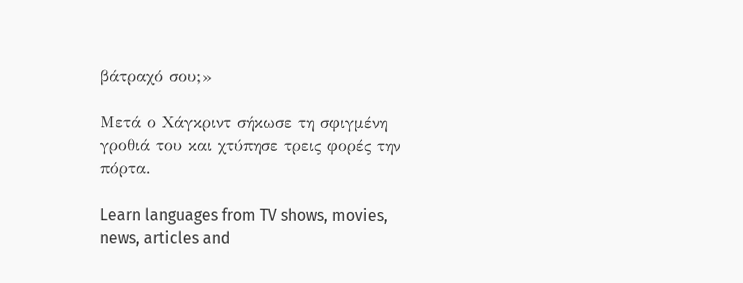βάτραχό σου;»

Μετά ο Χάγκριντ σήκωσε τη σφιγμένη γροθιά του και χτύπησε τρεις φορές την πόρτα.

Learn languages from TV shows, movies, news, articles and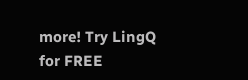more! Try LingQ for FREE